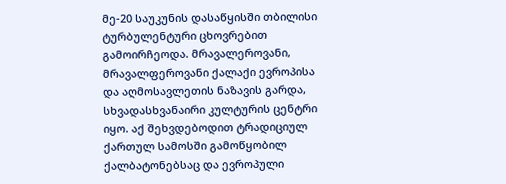მე-20 საუკუნის დასაწყისში თბილისი  ტურბულენტური ცხოვრებით გამოირჩეოდა. მრავალეროვანი, მრავალფეროვანი ქალაქი ევროპისა და აღმოსავლეთის ნაზავის გარდა, სხვადასხვანაირი კულტურის ცენტრი იყო. აქ შეხვდებოდით ტრადიციულ ქართულ სამოსში გამოწყობილ ქალბატონებსაც და ევროპული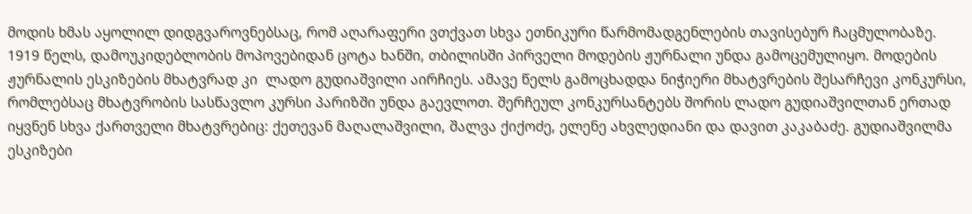მოდის ხმას აყოლილ დიდგვაროვნებსაც, რომ აღარაფერი ვთქვათ სხვა ეთნიკური წარმომადგენლების თავისებურ ჩაცმულობაზე. 1919 წელს, დამოუკიდებლობის მოპოვებიდან ცოტა ხანში, თბილისში პირველი მოდების ჟურნალი უნდა გამოცემულიყო. მოდების ჟურნალის ესკიზების მხატვრად კი  ლადო გუდიაშვილი აირჩიეს. ამავე წელს გამოცხადდა ნიჭიერი მხატვრების შესარჩევი კონკურსი, რომლებსაც მხატვრობის სასწავლო კურსი პარიზში უნდა გაევლოთ. შერჩეულ კონკურსანტებს შორის ლადო გუდიაშვილთან ერთად იყვნენ სხვა ქართველი მხატვრებიც: ქეთევან მაღალაშვილი, შალვა ქიქოძე, ელენე ახვლედიანი და დავით კაკაბაძე. გუდიაშვილმა ესკიზები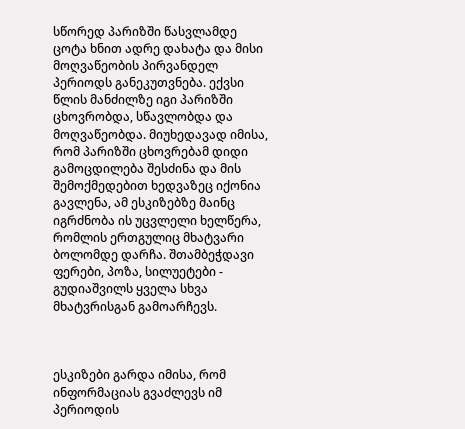სწორედ პარიზში წასვლამდე ცოტა ხნით ადრე დახატა და მისი მოღვაწეობის პირვანდელ პერიოდს განეკუთვნება. ექვსი წლის მანძილზე იგი პარიზში ცხოვრობდა, სწავლობდა და მოღვაწეობდა. მიუხედავად იმისა, რომ პარიზში ცხოვრებამ დიდი გამოცდილება შესძინა და მის შემოქმედებით ხედვაზეც იქონია გავლენა, ამ ესკიზებზე მაინც იგრძნობა ის უცვლელი ხელწერა, რომლის ერთგულიც მხატვარი ბოლომდე დარჩა. შთამბეჭდავი ფერები, პოზა, სილუეტები - გუდიაშვილს ყველა სხვა მხატვრისგან გამოარჩევს.



ესკიზები გარდა იმისა, რომ ინფორმაციას გვაძლევს იმ პერიოდის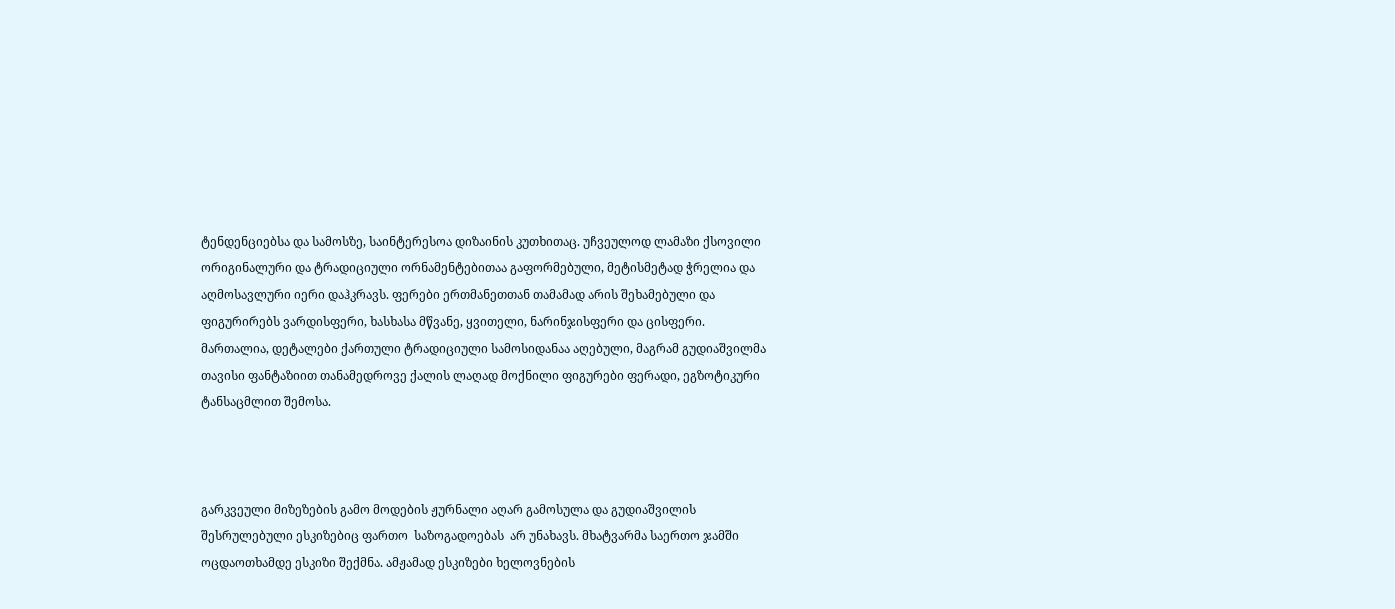ტენდენციებსა და სამოსზე, საინტერესოა დიზაინის კუთხითაც. უჩვეულოდ ლამაზი ქსოვილი ორიგინალური და ტრადიციული ორნამენტებითაა გაფორმებული, მეტისმეტად ჭრელია და აღმოსავლური იერი დაჰკრავს. ფერები ერთმანეთთან თამამად არის შეხამებული და ფიგურირებს ვარდისფერი, ხასხასა მწვანე, ყვითელი, ნარინჯისფერი და ცისფერი. მართალია, დეტალები ქართული ტრადიციული სამოსიდანაა აღებული, მაგრამ გუდიაშვილმა თავისი ფანტაზიით თანამედროვე ქალის ლაღად მოქნილი ფიგურები ფერადი, ეგზოტიკური ტანსაცმლით შემოსა.



გარკვეული მიზეზების გამო მოდების ჟურნალი აღარ გამოსულა და გუდიაშვილის  შესრულებული ესკიზებიც ფართო  საზოგადოებას  არ უნახავს. მხატვარმა საერთო ჯამში ოცდაოთხამდე ესკიზი შექმნა. ამჟამად ესკიზები ხელოვნების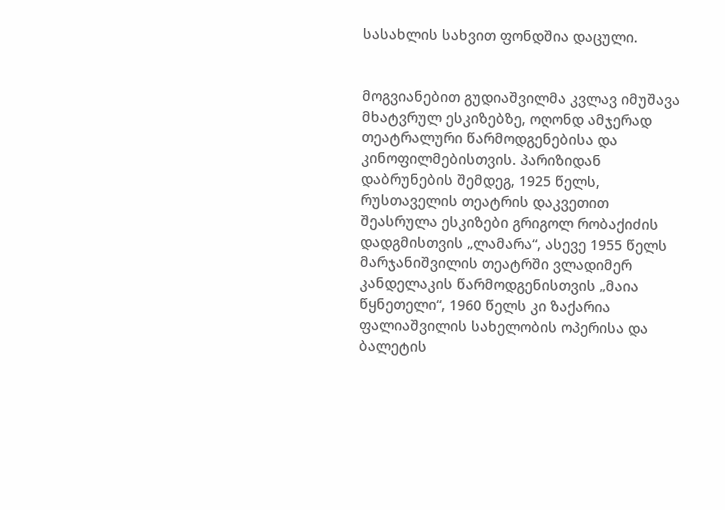სასახლის სახვით ფონდშია დაცული.


მოგვიანებით გუდიაშვილმა კვლავ იმუშავა მხატვრულ ესკიზებზე, ოღონდ ამჯერად თეატრალური წარმოდგენებისა და კინოფილმებისთვის. პარიზიდან დაბრუნების შემდეგ, 1925 წელს, რუსთაველის თეატრის დაკვეთით შეასრულა ესკიზები გრიგოლ რობაქიძის დადგმისთვის „ლამარა“, ასევე 1955 წელს მარჯანიშვილის თეატრში ვლადიმერ კანდელაკის წარმოდგენისთვის „მაია წყნეთელი“, 1960 წელს კი ზაქარია ფალიაშვილის სახელობის ოპერისა და ბალეტის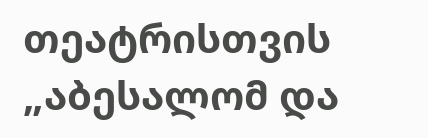თეატრისთვის „აბესალომ და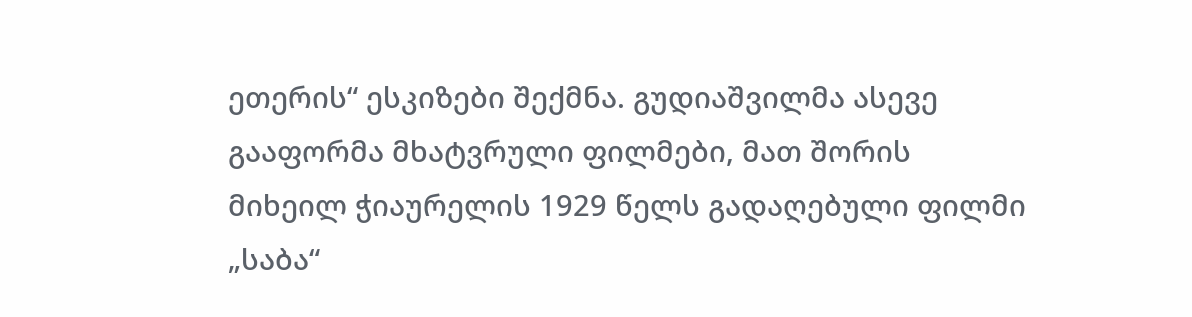ეთერის“ ესკიზები შექმნა. გუდიაშვილმა ასევე გააფორმა მხატვრული ფილმები, მათ შორის მიხეილ ჭიაურელის 1929 წელს გადაღებული ფილმი „საბა“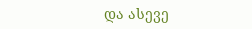და ასევე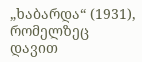„ხაბარდა“ (1931), რომელზეც დავით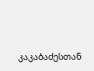კაკაბაძესთან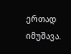ერთად იმუშავა.